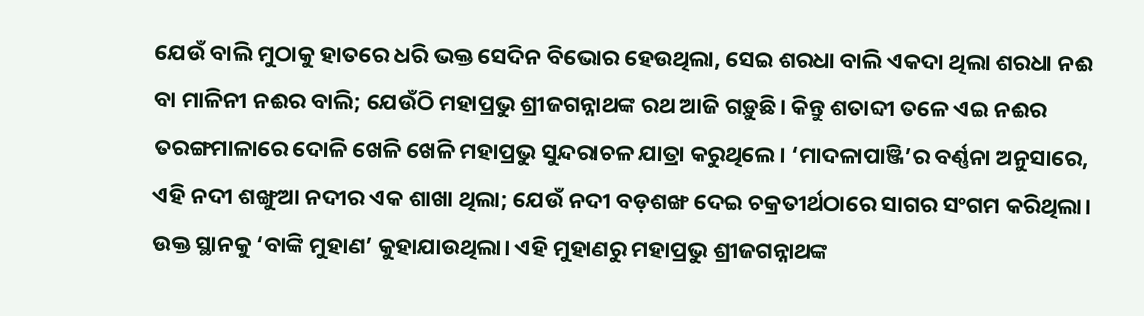ଯେଉଁ ବାଲି ମୁଠାକୁ ହାତରେ ଧରି ଭକ୍ତ ସେଦିନ ବିଭୋର ହେଉଥିଲା, ସେଇ ଶରଧା ବାଲି ଏକଦା ଥିଲା ଶରଧା ନଈ ବା ମାଳିନୀ ନଈର ବାଲି; ଯେଉଁଠି ମହାପ୍ରଭୁ ଶ୍ରୀଜଗନ୍ନାଥଙ୍କ ରଥ ଆଜି ଗଡ଼ୁଛି। କିନ୍ତୁ ଶତାବ୍ଦୀ ତଳେ ଏଇ ନଈର ତରଙ୍ଗମାଳାରେ ଦୋଳି ଖେଳି ଖେଳି ମହାପ୍ରଭୁ ସୁନ୍ଦରାଚଳ ଯାତ୍ରା କରୁଥିଲେ। ‘ମାଦଳାପାଞ୍ଜି’ର ବର୍ଣ୍ଣନା ଅନୁସାରେ, ଏହି ନଦୀ ଶଙ୍ଖୁଆ ନଦୀର ଏକ ଶାଖା ଥିଲା; ଯେଉଁ ନଦୀ ବଡ଼ଶଙ୍ଖ ଦେଇ ଚକ୍ରତୀର୍ଥଠାରେ ସାଗର ସଂଗମ କରିଥିଲା। ଉକ୍ତ ସ୍ଥାନକୁ ‘ବାଙ୍କି ମୁହାଣ’ କୁହାଯାଉଥିଲା। ଏହି ମୁହାଣରୁ ମହାପ୍ରଭୁ ଶ୍ରୀଜଗନ୍ନାଥଙ୍କ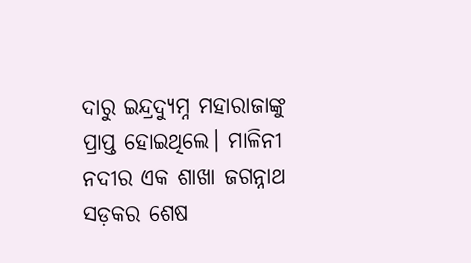ଦାରୁ ଇନ୍ଦ୍ରଦ୍ୟୁମ୍ନ ମହାରାଜାଙ୍କୁ ପ୍ରାପ୍ତ ହୋଇଥିଲେ। ମାଳିନୀ ନଦୀର ଏକ ଶାଖା ଜଗନ୍ନାଥ ସଡ଼କର ଶେଷ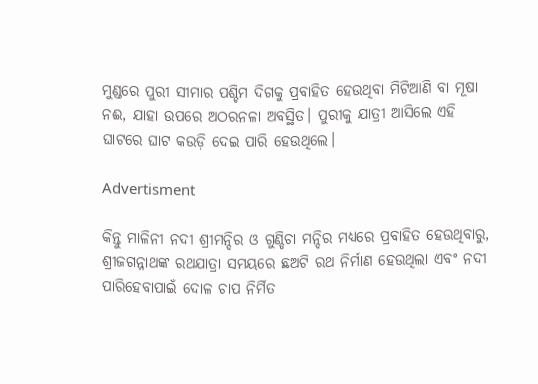ମୁଣ୍ଡରେ ପୁରୀ ସୀମାର ପଶ୍ଚିମ ଦିଗକୁ ପ୍ରବାହିତ ହେଉଥିବା ମିଟିଆଣି ବା ମୂଷା ନଈ, ଯାହା ଉପରେ ଅଠରନଳା ଅବସ୍ଥିତ। ପୁରୀକୁ ଯାତ୍ରୀ ଆସିଲେ ଏହି ଘାଟରେ ଘାଟ କଉଡ଼ି ଦେଇ ପାରି ହେଉଥିଲେ।

Advertisment

କିନ୍ତୁ ମାଳିନୀ ନଦୀ ଶ୍ରୀମନ୍ଦିର ଓ ଗୁଣ୍ଡିଚା ମନ୍ଦିର ମଧ୍ୟରେ ପ୍ରବାହିତ ହେଉଥିବାରୁ, ଶ୍ରୀଜଗନ୍ନାଥଙ୍କ ରଥଯାତ୍ରା ସମୟରେ ଛଅଟି ରଥ ନିର୍ମାଣ ହେଉଥିଲା ଏବଂ ନଦୀ ପାରିହେବାପାଇଁ ଦୋଳ ଚାପ ନିର୍ମିତ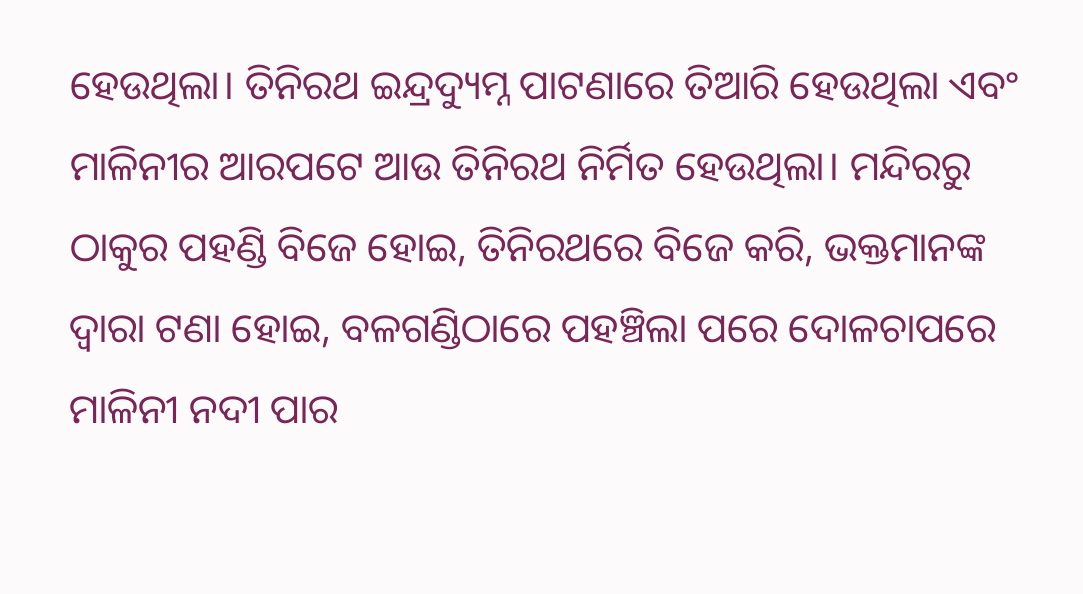ହେଉଥିଲା। ତିନିରଥ ଇନ୍ଦ୍ରଦ୍ୟୁମ୍ନ ପାଟଣାରେ ତିଆରି ହେଉଥିଲା ଏବଂ ମାଳିନୀର ଆରପଟେ ଆଉ ତିନିରଥ ନିର୍ମିତ ହେଉଥିଲା। ମନ୍ଦିରରୁ ଠାକୁର ପହଣ୍ଡି ବିଜେ ହୋଇ, ତିନିରଥରେ ବିଜେ କରି, ଭକ୍ତମାନଙ୍କ ଦ୍ୱାରା ଟଣା ହୋଇ, ବଳଗଣ୍ଡିଠାରେ ପହଞ୍ଚିଲା ପରେ ଦୋଳଚାପରେ ମାଳିନୀ ନଦୀ ପାର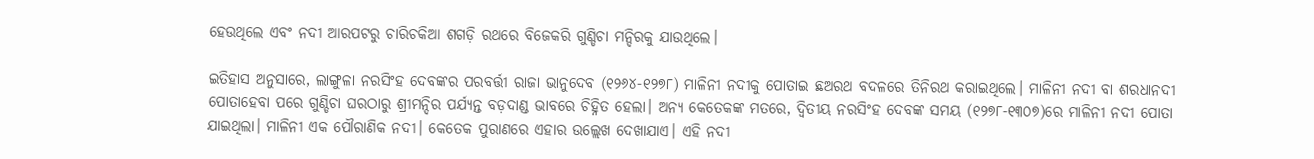ହେଉଥିଲେ ଏବଂ ନଦୀ ଆରପଟରୁ ଚାରିଚକିଆ ଶଗଡ଼ି ରଥରେ ବିଜେକରି ଗୁଣ୍ଡିଚା ମନ୍ଦିରକୁ ଯାଉଥିଲେ।

ଇତିହାସ ଅନୁସାରେ, ଲାଙ୍ଗୁଳା ନରସିଂହ ଦେବଙ୍କର ପରବର୍ତ୍ତୀ ରାଜା ଭାନୁଦେବ (୧୨୬୪-୧୨୭୮) ମାଳିନୀ ନଦୀକୁ ପୋତାଇ ଛଅରଥ ବଦଳରେ ତିନିରଥ କରାଇଥିଲେ। ମାଳିନୀ ନଦୀ ବା ଶରଧାନଦୀ ପୋତାହେବା ପରେ ଗୁଣ୍ଡିଚା ଘରଠାରୁ ଶ୍ରୀମନ୍ଦିର ପର୍ଯ୍ୟନ୍ତ ବଡ଼ଦାଣ୍ଡ ଭାବରେ ଚିହ୍ନିତ ହେଲା। ଅନ୍ୟ କେତେକଙ୍କ ମତରେ, ଦ୍ୱିତୀୟ ନରସିଂହ ଦେବଙ୍କ ସମୟ (୧୨୭୮-୧୩୦୭)ରେ ମାଳିନୀ ନଦୀ ପୋତା ଯାଇଥିଲା। ମାଳିନୀ ଏକ ପୌରାଣିକ ନଦୀ। କେତେକ ପୁରାଣରେ ଏହାର ଉଲ୍ଲେଖ ଦେଖାଯାଏ। ଏହି ନଦୀ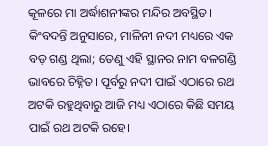କୂଳରେ ମା ଅର୍ଦ୍ଧାଶନୀଙ୍କର ମନ୍ଦିର ଅବସ୍ଥିତ। କିଂବଦନ୍ତି ଅନୁସାରେ, ମାଳିନୀ ନଦୀ ମଧ୍ୟରେ ଏକ ବଡ଼ ଗଣ୍ଡ ଥିଲା; ତେଣୁ ଏହି ସ୍ଥାନର ନାମ ବଳଗଣ୍ଡି ଭାବରେ ଚିହ୍ନିତ। ପୂର୍ବରୁ ନଦୀ ପାଇଁ ଏଠାରେ ରଥ ଅଟକି ରହୁଥିବାରୁ ଆଜି ମଧ୍ୟ ଏଠାରେ କିଛି ସମୟ ପାଇଁ ରଥ ଅଟକି ରହେ।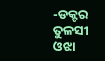-ଡକ୍ଟର ତୁଳସୀ ଓଝା